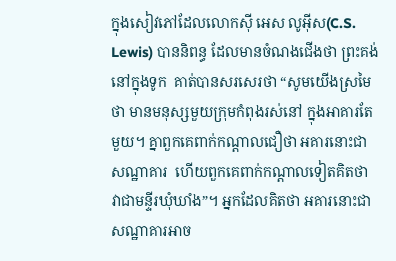ក្នុងសៀវភៅដែលលោកស៊ី អេស លូអ៊ីស(C.S. Lewis) បាននិពន្ធ ដែលមានចំណងជើងថា ព្រះគង់នៅក្នុងទូក  គាត់បានសរសេរថា “សូមយើងស្រមៃថា មានមនុស្សមួយក្រុមកំពុងរស់នៅ ក្នុងអាគារតែមួយ។ គ្នាពួកគេពាក់កណ្តាលជឿថា អគារនោះជាសណ្ឋាគារ  ហើយពួកគេពាក់កណ្តាលទៀតគិតថា វាជាមន្ទីរឃុំឃាំង”។ អ្នកដែលគិតថា អគារនោះជាសណ្ឋាគារអាច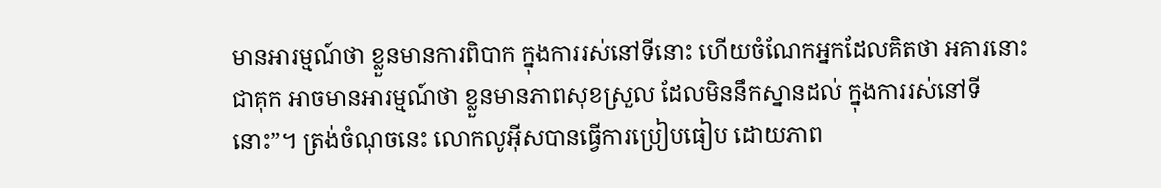មានអារម្មណ៍ថា ខ្លួនមានការពិបាក ក្នុងការរស់នៅទីនោះ ហើយចំណែកអ្នកដែលគិតថា អគារនោះជាគុក អាចមានអារម្មណ៍ថា ខ្លួនមានភាពសុខស្រួល ដែលមិននឹកស្នានដល់ ក្នុងការរស់នៅទីនោះ”។ ត្រង់ចំណុចនេះ លោកលូអ៊ីសបានធ្វើការប្រៀបធៀប ដោយភាព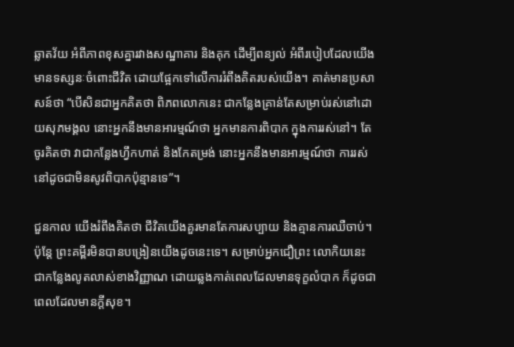ឆ្លាតវ័យ អំពីភាពខុសគ្នារវាងសណ្ឋាគារ និងគុក ដើម្បីពន្យល់ អំពីរបៀបដែលយើងមានទស្សនៈចំពោះជីវិត ដោយផ្អែកទៅលើការរំពឹងគិតរបស់យើង។ គាត់មានប្រសាសន៍ថា “បើសិនជាអ្នកគិតថា ពិភពលោកនេះ ជាកន្លែងគ្រាន់តែសម្រាប់រស់នៅដោយសុភមង្គល នោះអ្នកនឹងមានអារម្មណ៍ថា អ្នកមានការពិបាក ក្នុងការរស់នៅ។ តែចូរគិតថា វាជាកន្លែងហ្វឹកហាត់ និងកែតម្រង់ នោះអ្នកនឹងមានអារម្មណ៍ថា ការរស់នៅដូចជាមិនសូវពិបាកប៉ុន្មានទេ”។

ជួនកាល យើងរំពឹងគិតថា ជីវិតយើងគួរមានតែការសប្បាយ និងគ្មានការឈឺចាប់។ ប៉ុន្តែ ព្រះគម្ពីរមិនបានបង្រៀនយើងដូចនេះទេ។ សម្រាប់អ្នកជឿព្រះ លោកិយនេះជាកន្លែងលូតលាស់ខាងវិញ្ញាណ ដោយឆ្លងកាត់ពេលដែលមានទុក្ខលំបាក ក៏ដូចជាពេលដែលមានក្តីសុខ។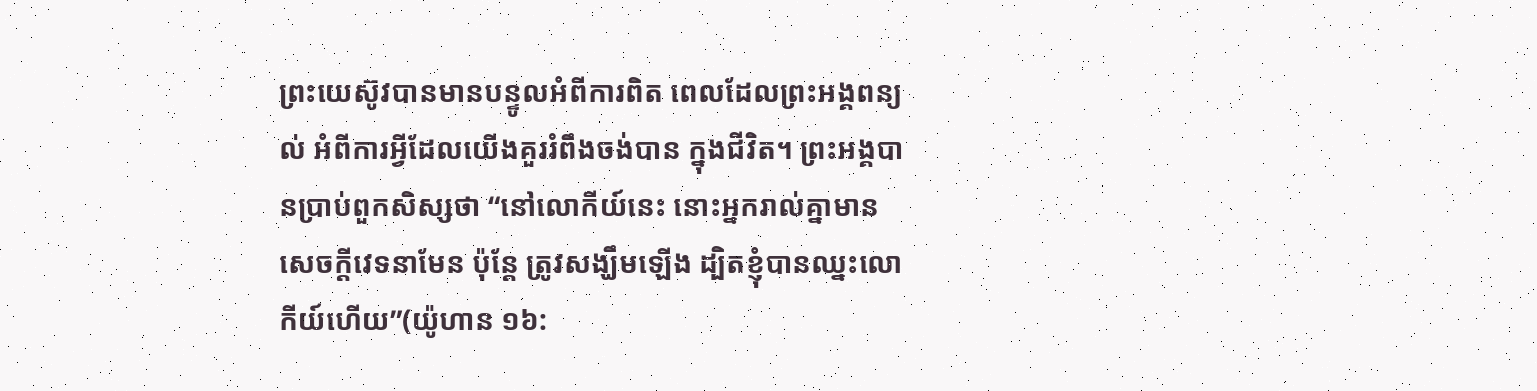ព្រះយេស៊ូវបានមានបន្ទូលអំពីការពិត ពេលដែលព្រះអង្គពន្យល់ អំពីការអ្វីដែលយើងគួររំពឹងចង់បាន ក្នុងជីវិត។ ព្រះអង្គបានប្រាប់ពួកសិស្សថា “នៅលោកីយ៍នេះ នោះអ្នករាល់គ្នាមានសេចក្តីវេទនាមែន ប៉ុន្តែ ត្រូវសង្ឃឹមឡើង ដ្បិតខ្ញុំបានឈ្នះលោកីយ៍ហើយ”(យ៉ូហាន ១៦: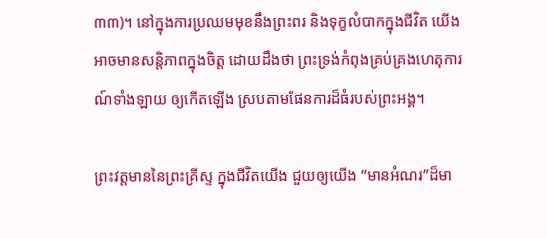៣៣)។ នៅក្នុងការប្រឈមមុខនឹងព្រះពរ និងទុក្ខលំបាកក្នុងជីវិត យើងអាចមានសន្តិភាពក្នុងចិត្ត ដោយដឹងថា ព្រះទ្រង់កំពុងគ្រប់គ្រងហេតុការណ៍ទាំងឡាយ ឲ្យកើតឡើង ស្របតាមផែនការដ៏ធំរបស់ព្រះអង្គ។

ព្រះវត្តមាននៃព្រះគ្រីស្ទ ក្នុងជីវិតយើង ជួយឲ្យយើង “មានអំណរ”ដ៏មា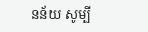នន័យ សូម្បី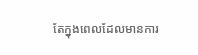តែក្នុងពេលដែលមានការ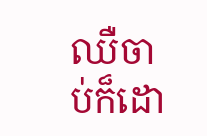ឈឺចាប់ក៏ដោ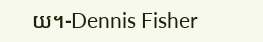យ។-Dennis Fisher